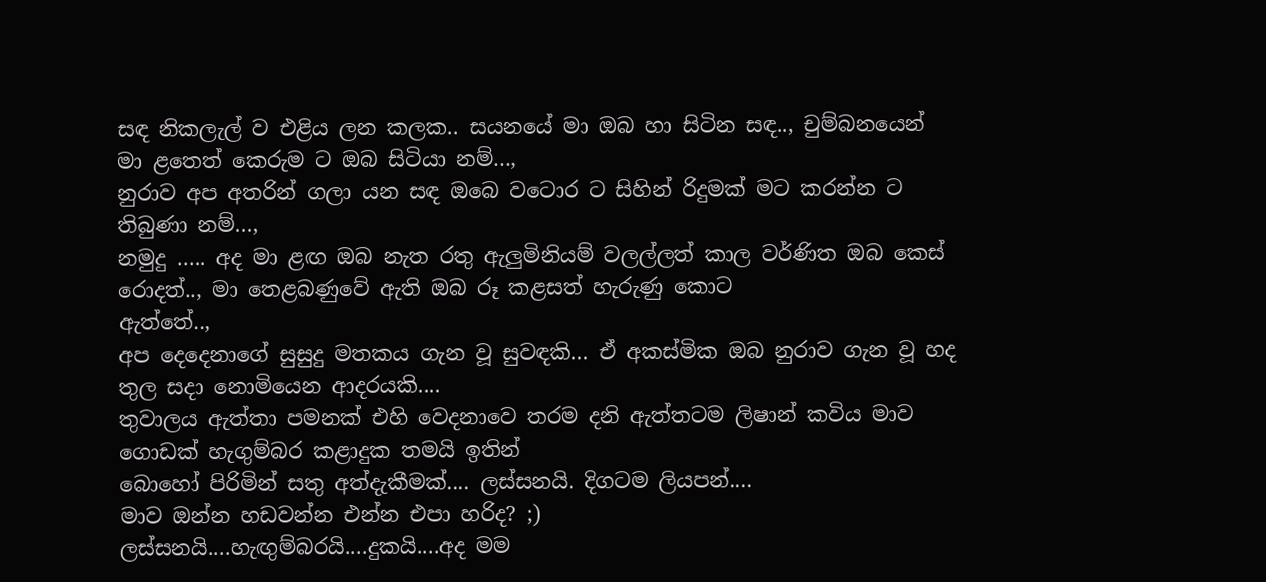සඳ නිකලැල් ව එළිය ලන කලක.. සයනයේ මා ඔබ හා සිටින සඳ.., චුම්බනයෙන් මා ළතෙත් කෙරුම ට ඔබ සිටියා නම්...,
නුරාව අප අතරින් ගලා යන සඳ ඔබෙ වටොර ට සිහින් රිදුමක් මට කරන්න ට තිබුණා නම්…,
නමුදු ….. අද මා ළඟ ඔබ නැත රතු ඇලුමිනියම් වලල්ලත් කාල වර්ණිත ඔබ කෙස් රොදත්.., මා තෙළබණුවේ ඇති ඔබ රූ කළසත් හැරුණු කොට
ඇත්තේ..,
අප දෙදෙනාගේ සුසුදු මතකය ගැන වූ සුවඳකි… ඒ අකස්මික ඔබ නුරාව ගැන වූ හද තුල සදා නොමියෙන ආදරයකි....
තුවාලය ඇත්තා පමනක් එහි වෙදනාවෙ තරම දනි ඇත්තටම ලිෂාන් කවිය මාව ගොඩක් හැගුම්බර කළාදුක තමයි ඉතින්
බොහෝ පිරිමින් සතු අත්දැකීමක්.... ලස්සනයි. දිගටම ලියපන්....
මාව ඔන්න හඩවන්න එන්න එපා හරිද? ;)
ලස්සනයි....හැඟුම්බරයි....දුකයි....අද මම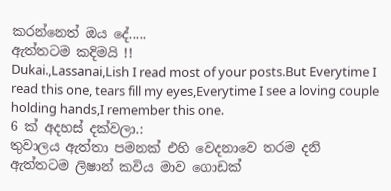කරන්නෙත් ඔය දේ.....
ඇත්තටම කදිමයි !!
Dukai.,Lassanai,Lish I read most of your posts.But Everytime I read this one, tears fill my eyes,Everytime I see a loving couple holding hands,I remember this one.
6 ක් අදහස් දක්වලා.:
තුවාලය ඇත්තා පමනක් එහි වෙදනාවෙ තරම දනි
ඇත්තටම ලිෂාන් කවිය මාව ගොඩක්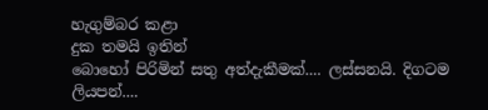හැගුම්බර කළා
දුක තමයි ඉතින්
බොහෝ පිරිමින් සතු අත්දැකීමක්.... ලස්සනයි. දිගටම ලියපන්....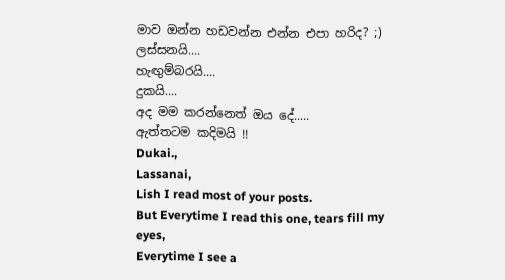මාව ඔන්න හඩවන්න එන්න එපා හරිද? ;)
ලස්සනයි....
හැඟුම්බරයි....
දුකයි....
අද මම කරන්නෙත් ඔය දේ.....
ඇත්තටම කදිමයි !!
Dukai.,
Lassanai,
Lish I read most of your posts.
But Everytime I read this one, tears fill my eyes,
Everytime I see a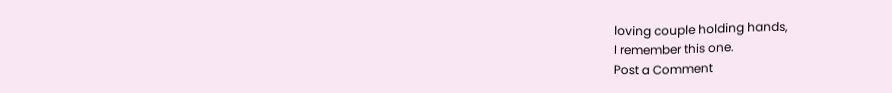loving couple holding hands,
I remember this one.
Post a Comment